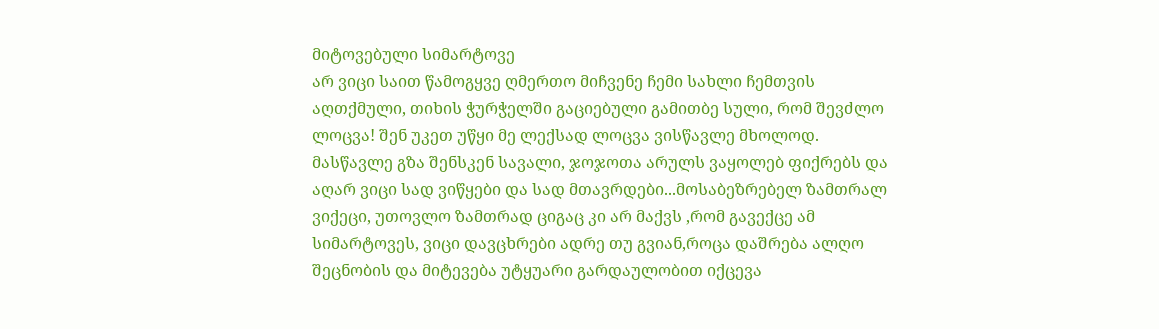მიტოვებული სიმარტოვე
არ ვიცი საით წამოგყვე ღმერთო მიჩვენე ჩემი სახლი ჩემთვის აღთქმული, თიხის ჭურჭელში გაციებული გამითბე სული, რომ შევძლო ლოცვა! შენ უკეთ უწყი მე ლექსად ლოცვა ვისწავლე მხოლოდ. მასწავლე გზა შენსკენ სავალი, ჯოჯოთა არულს ვაყოლებ ფიქრებს და აღარ ვიცი სად ვიწყები და სად მთავრდები...მოსაბეზრებელ ზამთრალ ვიქეცი, უთოვლო ზამთრად ციგაც კი არ მაქვს ,რომ გავექცე ამ სიმარტოვეს, ვიცი დავცხრები ადრე თუ გვიან,როცა დაშრება ალღო შეცნობის და მიტევება უტყუარი გარდაულობით იქცევა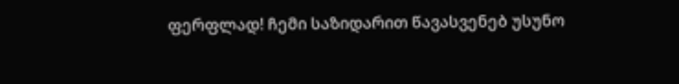ფერფლად! ჩემი საზიდარით წავასვენებ უსუნო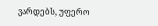ვარდებს, უფერო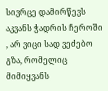სივრცე დამირწევს აკვანს ჭადრის ჩეროში , არ ვიცი სად ვეძებო გზა, რომელიც მიმიყვანს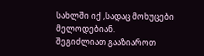სახლში იქ ,სადაც მოხუცები მელოდებიან.
შეგიძლიათ გააზიაროთ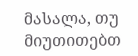მასალა, თუ მიუთითებთ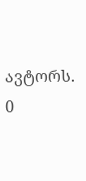ავტორს.
0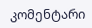კომენტარი